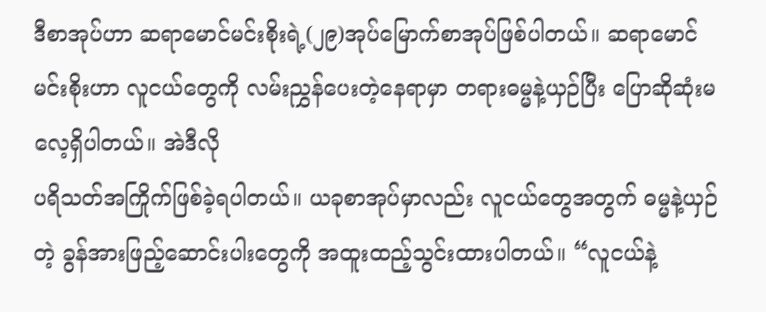ဒီစာအုပ်ဟာ ဆရာမောင်မင်းစိုးရဲ့(၂၉)အုပ်မြောက်စာအုပ်ဖြစ်ပါတယ်။ ဆရာမောင်မင်းစိုးဟာ လူငယ်တွေကို လမ်းညွှန်ပေးတဲ့နေရာမှာ တရားဓမ္မနဲ့ယှဉ်ပြီး ပြောဆိုဆုံးမလေ့ရှိပါတယ်။ အဲဒီလို
ပရိသတ်အကြိုက်ဖြစ်ခဲ့ရပါတယ်။ ယခုစာအုပ်မှာလည်း လူငယ်တွေအတွက် ဓမ္မနဲ့ယှဉ်တဲ့ ခွန်အားဖြည့်ဆောင်းပါးတွေကို အထူးထည့်သွင်းထားပါတယ်။ “လူငယ်နဲ့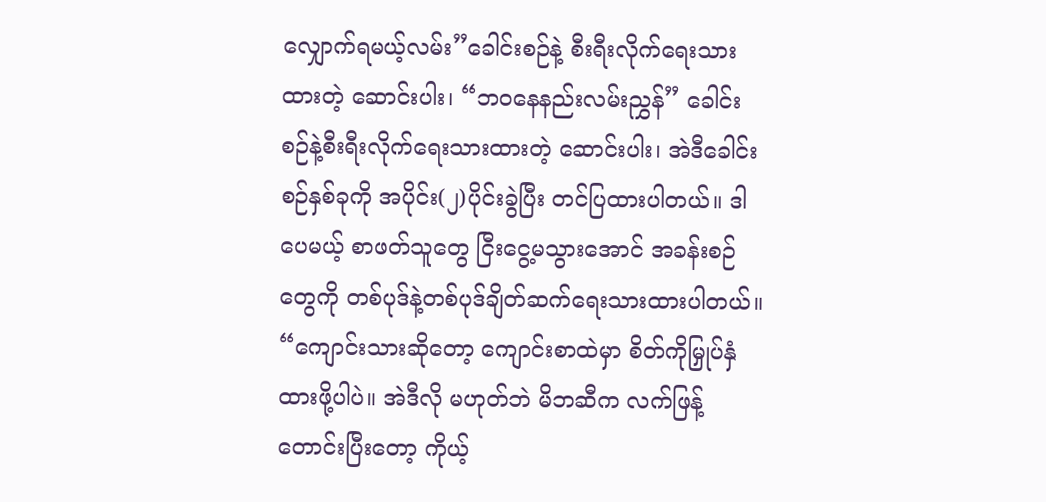လျှောက်ရမယ့်လမ်း”ခေါင်းစဉ်နဲ့ စီးရီးလိုက်ရေးသားထားတဲ့ ဆောင်းပါး၊ “ဘဝနေနည်းလမ်းညွှန်” ခေါင်းစဉ်နဲ့စီးရီးလိုက်ရေးသားထားတဲ့ ဆောင်းပါး၊ အဲဒီခေါင်းစဉ်နှစ်ခုကို အပိုင်း(၂)ပိုင်းခွဲပြီး တင်ပြထားပါတယ်။ ဒါပေမယ့် စာဖတ်သူတွေ ငြီးငွေ့မသွားအောင် အခန်းစဉ်တွေကို တစ်ပုဒ်နဲ့တစ်ပုဒ်ချိတ်ဆက်ရေးသားထားပါတယ်။ “ကျောင်းသားဆိုတော့ ကျောင်းစာထဲမှာ စိတ်ကိုမြှုပ်နှံထားဖို့ပါပဲ။ အဲဒီလို မဟုတ်ဘဲ မိဘဆီက လက်ဖြန့်တောင်းပြီးတော့ ကိုယ့်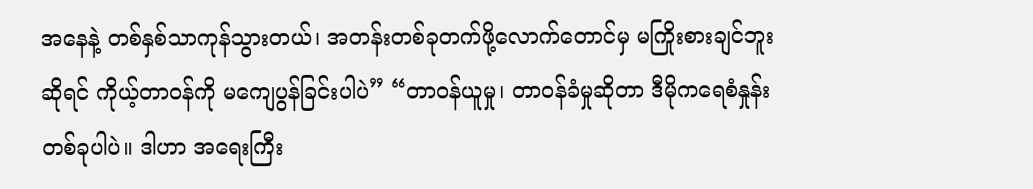အနေနဲ့ တစ်နှစ်သာကုန်သွားတယ်၊ အတန်းတစ်ခုတက်ဖို့လောက်တောင်မှ မကြိုးစားချင်ဘူးဆိုရင် ကိုယ့်တာဝန်ကို မကျေပွန်ခြင်းပါပဲ” “တာဝန်ယူမှု၊ တာဝန်ခံမှုဆိုတာ ဒီမိုကရေစံနှုန်းတစ်ခုပါပဲ။ ဒါဟာ အရေးကြီး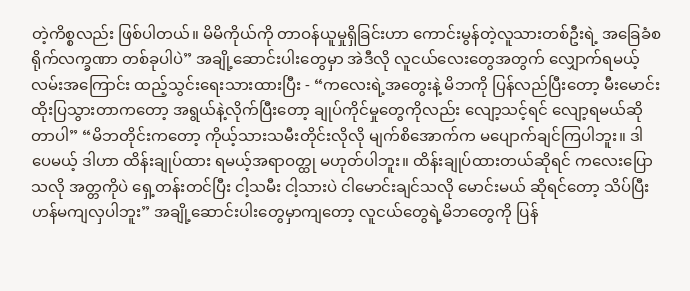တဲ့ကိစ္စလည်း ဖြစ်ပါတယ်။ မိမိကိုယ်ကို တာဝန်ယူမှုရှိခြင်းဟာ ကောင်းမွန်တဲ့လူသားတစ်ဦးရဲ့ အခြေခံစရိုက်လက္ခဏာ တစ်ခုပါပဲ” အချို့ဆောင်းပါးတွေမှာ အဲဒီလို လူငယ်လေးတွေအတွက် လျှောက်ရမယ့်လမ်းအကြောင်း ထည့်သွင်းရေးသားထားပြီး - “ကလေးရဲ့အတွေးနဲ့ မိဘကို ပြန်လည်ပြီးတော့ မီးမောင်းထိုးပြသွားတာကတော့ အရွယ်နဲ့လိုက်ပြီးတော့ ချုပ်ကိုင်မှုတွေကိုလည်း လျော့သင့်ရင် လျော့ရမယ်ဆိုတာပါ” “မိဘတိုင်းကတော့ ကိုယ့်သားသမီးတိုင်းလိုလို မျက်စိအောက်က မပျောက်ချင်ကြပါဘူး။ ဒါပေမယ့် ဒါဟာ ထိန်းချုပ်ထား ရမယ့်အရာဝတ္ထု မဟုတ်ပါဘူး။ ထိန်းချုပ်ထားတယ်ဆိုရင် ကလေးပြောသလို အတ္တကိုပဲ ရှေ့တန်းတင်ပြီး ငါ့သမီး ငါ့သားပဲ ငါမောင်းချင်သလို မောင်းမယ် ဆိုရင်တော့ သိပ်ပြီး ဟန်မကျလှပါဘူး” အချို့ဆောင်းပါးတွေမှာကျတော့ လူငယ်တွေရဲ့မိဘတွေကို ပြန်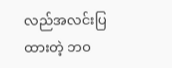လည်အလင်းပြထားတဲ့ ဘဝ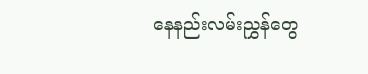နေနည်းလမ်းညွှန်တွေ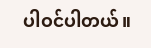ပါဝင်ပါတယ်။